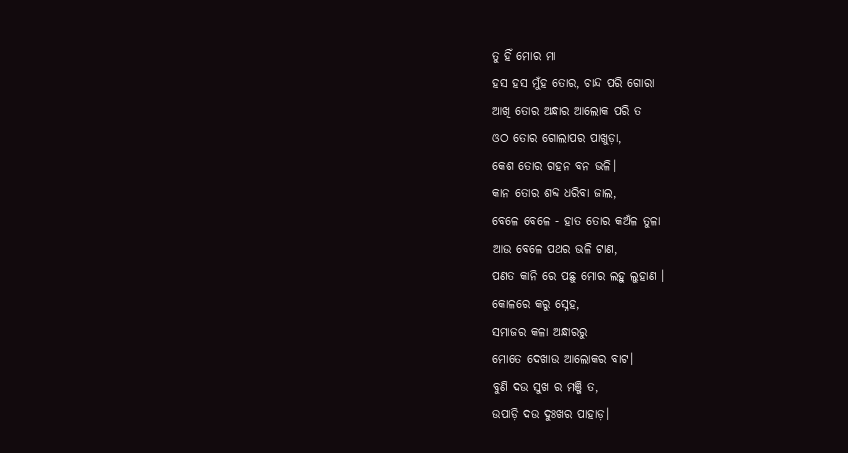ତୁ ହିଁ ମୋର ମା
ହସ ହସ ମୁଁହ ତୋର, ଚାନ୍ଦ ପରି ଗୋରା
ଆଖି ତୋର ଅନ୍ଧାର ଆଲୋକ ପରି ତ
ଓଠ ତୋର ଗୋଲାପର ପାଖୁଡ଼ା,
କେଶ ତୋର ଗହନ ବନ ଭଳି।
କାନ ତୋର ଶବ୍ଦ ଧରିବା ଜାଲ,
ବେଳେ ବେଳେ - ହାତ ତୋର କଅଁଳ ତୁଳା
ଆଉ ବେଳେ ପଥର ଭଳି ଟାଣ,
ପଣତ କାନି ରେ ପଛୁ ମୋର ଲହୁ ଲୁହାଣ ।
କୋଳରେ କରୁ ସ୍ନେହ,
ସମାଜର କଳା ଅନ୍ଧାରରୁ
ମୋତେ ଦେଖାଉ ଆଲୋକର ବାଟ।
ବୁଣି ଦଉ ସୁଖ ର ମଞ୍ଜି ତ,
ଉପାଡ଼ି ଦଉ ଦୁଃଖର ପାହାଡ଼।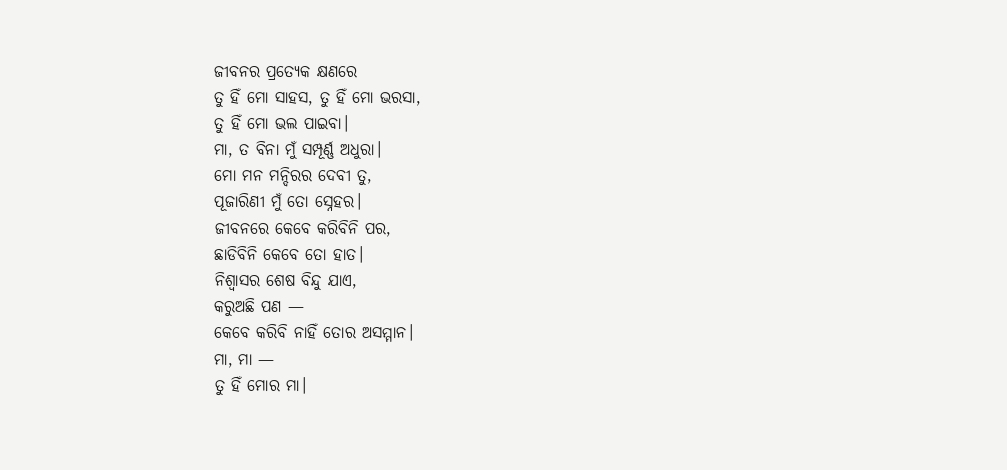ଜୀବନର ପ୍ରତ୍ୟେକ କ୍ଷଣରେ
ତୁ ହିଁ ମୋ ସାହସ, ତୁ ହିଁ ମୋ ଭରସା,
ତୁ ହିଁ ମୋ ଭଲ ପାଇବା।
ମା, ତ ବିନା ମୁଁ ସମ୍ପୂର୍ଣ୍ଣ ଅଧୁରା।
ମୋ ମନ ମନ୍ଦିରର ଦେବୀ ତୁ,
ପୂଜାରିଣୀ ମୁଁ ତୋ ସ୍ନେହର।
ଜୀବନରେ କେବେ କରିବିନି ପର,
ଛାଡିବିନି କେବେ ତୋ ହାତ।
ନିଶ୍ଵାସର ଶେଷ ବିନ୍ଦୁ ଯାଏ,
କରୁଅଛି ପଣ —
କେବେ କରିବି ନାହିଁ ତୋର ଅସମ୍ମାନ।
ମା, ମା —
ତୁ ହିଁ ମୋର ମା।